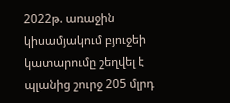2022թ. առաջին կիսամյակում բյուջեի կատարումը շեղվել է պլանից շուրջ 205 մլրդ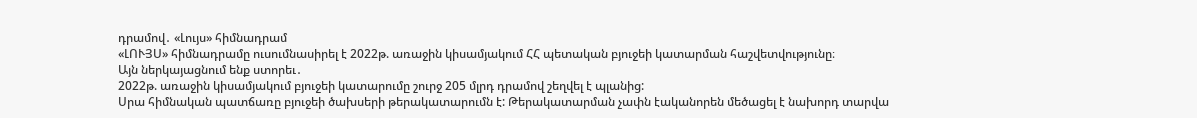դրամով․ «Լույս» հիմնադրամ
«ԼՈՒՅՍ» հիմնադրամը ուսումնասիրել է 2022թ. առաջին կիսամյակում ՀՀ պետական բյուջեի կատարման հաշվետվությունը։
Այն ներկայացնում ենք ստորեւ․
2022թ. առաջին կիսամյակում բյուջեի կատարումը շուրջ 205 մլրդ դրամով շեղվել է պլանից:
Սրա հիմնական պատճառը բյուջեի ծախսերի թերակատարումն է: Թերակատարման չափն էականորեն մեծացել է նախորդ տարվա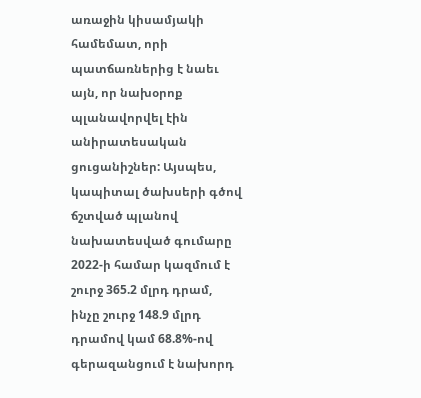առաջին կիսամյակի համեմատ, որի պատճառներից է նաեւ այն, որ նախօրոք պլանավորվել էին անիրատեսական ցուցանիշներ: Այսպես, կապիտալ ծախսերի գծով ճշտված պլանով նախատեսված գումարը 2022-ի համար կազմում է շուրջ 365.2 մլրդ դրամ, ինչը շուրջ 148.9 մլրդ դրամով կամ 68.8%-ով գերազանցում է նախորդ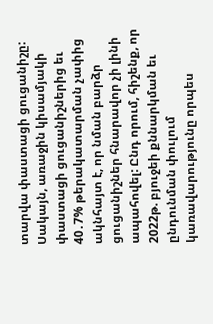տարվա փաստացի ցուցանիշը: Սակայն, առաջին կիսամյակի փաստացի ցուցանիշներից եւ 40․7% թերակատարման չափից ակնհայտ է, որ նման բարձր ցուցանիշներ հնարավոր չի լինի ապահովել: Ընդ որում, հիշենք, որ 2022թ. բյուջեի քննարկման եւ ընդունման փուլում կառավարությունը որպես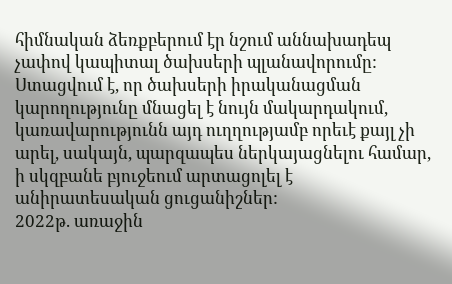հիմնական ձեռքբերում էր նշում աննախադեպ չափով կապիտալ ծախսերի պլանավորումը: Ստացվում է, որ ծախսերի իրականացման կարողությունը մնացել է նույն մակարդակում, կառավարությունն այդ ուղղությամբ որեւէ քայլ չի արել, սակայն, պարզապես ներկայացնելու համար, ի սկզբանե բյուջեում արտացոլել է անիրատեսական ցուցանիշներ:
2022թ. առաջին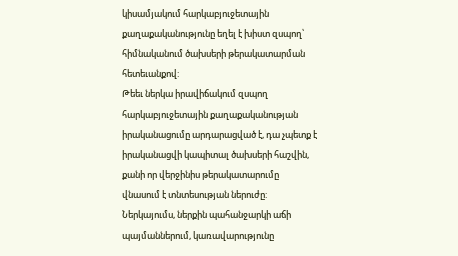կիսամյակում հարկաբյուջետային քաղաքականությունը եղել է խիստ զսպող՝ հիմնականում ծախսերի թերակատարման հետեւանքով:
Թեեւ ներկա իրավիճակում զսպող հարկաբյուջետային քաղաքականության իրականացումը արդարացված է, դա չպետք է իրականացվի կապիտալ ծախսերի հաշվին, քանի որ վերջինիս թերակատարումը վնասում է տնտեսության ներուժը: Ներկայումս, ներքին պահանջարկի աճի պայմաններում, կառավարությունը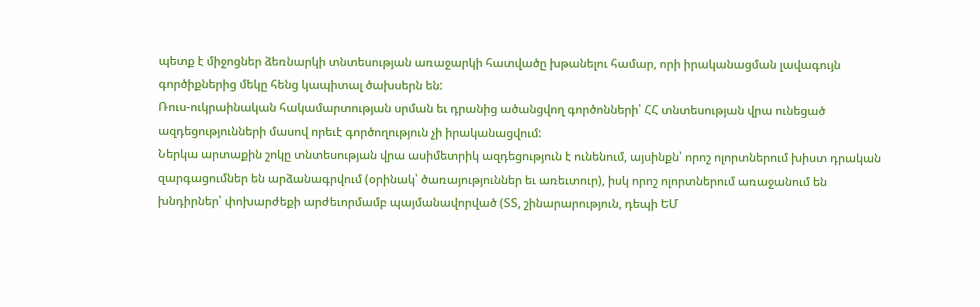պետք է միջոցներ ձեռնարկի տնտեսության առաջարկի հատվածը խթանելու համար, որի իրականացման լավագույն գործիքներից մեկը հենց կապիտալ ծախսերն են:
Ռուս-ուկրաինական հակամարտության սրման եւ դրանից ածանցվող գործոնների՝ ՀՀ տնտեսության վրա ունեցած ազդեցությունների մասով որեւէ գործողություն չի իրականացվում:
Ներկա արտաքին շոկը տնտեսության վրա ասիմետրիկ ազդեցություն է ունենում, այսինքն՝ որոշ ոլորտներում խիստ դրական զարգացումներ են արձանագրվում (օրինակ՝ ծառայություններ եւ առեւտուր), իսկ որոշ ոլորտներում առաջանում են խնդիրներ՝ փոխարժեքի արժեւորմամբ պայմանավորված (ՏՏ, շինարարություն, դեպի ԵՄ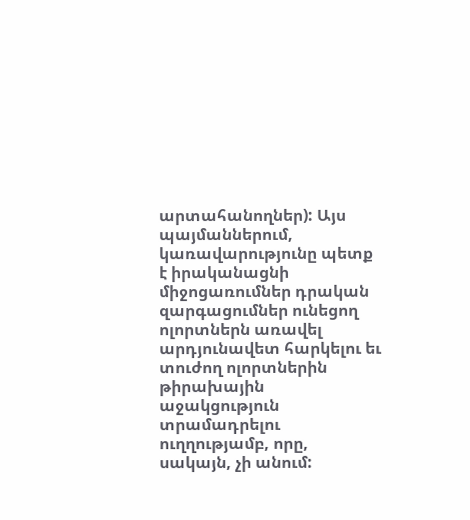արտահանողներ): Այս պայմաններում, կառավարությունը պետք է իրականացնի միջոցառումներ դրական զարգացումներ ունեցող ոլորտներն առավել արդյունավետ հարկելու եւ տուժող ոլորտներին թիրախային աջակցություն տրամադրելու ուղղությամբ, որը, սակայն, չի անում: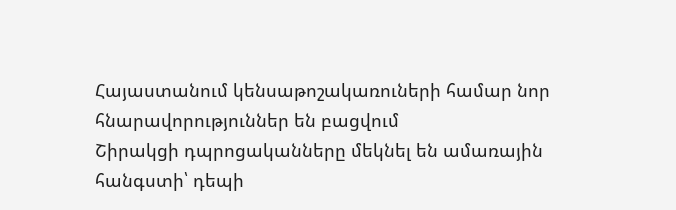Հայաստանում կենսաթոշակառուների համար նոր հնարավորություններ են բացվում
Շիրակցի դպրոցականները մեկնել են ամառային հանգստի՝ դեպի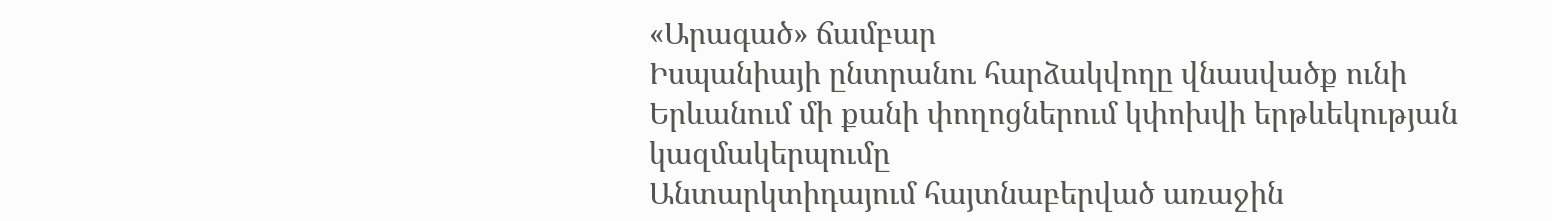«Արագած» ճամբար
Իսպանիայի ընտրանու հարձակվողը վնասվածք ունի
Երևանում մի քանի փողոցներում կփոխվի երթևեկության կազմակերպումը
Անտարկտիդայում հայտնաբերված առաջին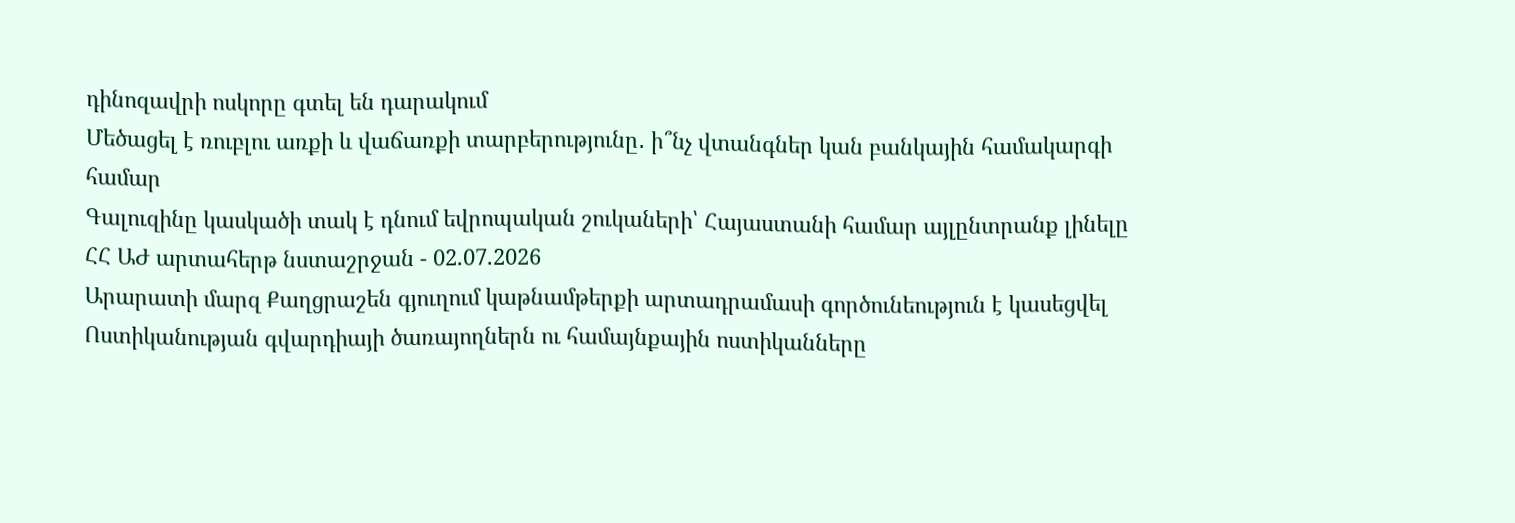դինոզավրի ոսկորը գտել են դարակում
Մեծացել է ռուբլու առքի և վաճառքի տարբերությունը․ ի՞նչ վտանգներ կան բանկային համակարգի համար
Գալուզինը կասկածի տակ է դնում եվրոպական շուկաների՝ Հայաստանի համար այլընտրանք լինելը
ՀՀ ԱԺ արտահերթ նստաշրջան - 02.07.2026
Արարատի մարզ Քաղցրաշեն գյուղում կաթնամթերքի արտադրամասի գործունեություն է կասեցվել
Ոստիկանության գվարդիայի ծառայողներն ու համայնքային ոստիկանները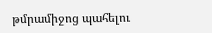թմրամիջոց պահելու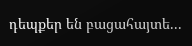դեպքեր են բացահայտե...